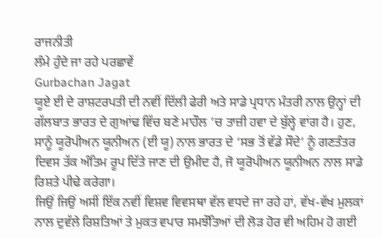ਰਾਜਨੀਤੀ
ਲੰਮੇ ਹੁੰਦੇ ਜਾ ਰਹੇ ਪਰਛਾਵੇਂ
Gurbachan Jagat
ਯੂਏ ਈ ਦੇ ਰਾਸ਼ਟਰਪਤੀ ਦੀ ਨਵੀਂ ਦਿੱਲੀ ਫੇਰੀ ਅਤੇ ਸਾਡੇ ਪ੍ਰਧਾਨ ਮੰਤਰੀ ਨਾਲ ਉਨ੍ਹਾਂ ਦੀ ਗੱਲਬਾਤ ਭਾਰਤ ਦੇ ਗੁਆਂਢ ਵਿੱਚ ਬਣੇ ਮਾਹੌਲ ’ਚ ਤਾਜ਼ੀ ਹਵਾ ਦੇ ਬੁੱਲ੍ਹੇ ਵਾਂਗ ਹੈ। ਹੁਣ, ਸਾਨੂੰ ਯੂਰੋਪੀਅਨ ਯੂਨੀਅਨ (ਈ ਯੂ) ਨਾਲ ਭਾਰਤ ਦੇ ‘ਸਭ ਤੋਂ ਵੱਡੇ ਸੌਦੇ’ ਨੂੰ ਗਣਤੰਤਰ ਦਿਵਸ ਤੱਕ ਅੰਤਿਮ ਰੂਪ ਦਿੱਤੇ ਜਾਣ ਦੀ ਉਮੀਦ ਹੈ, ਜੋ ਯੂਰੋਪੀਅਨ ਯੂਨੀਅਨ ਨਾਲ ਸਾਡੇ ਰਿਸ਼ਤੇ ਪੀਢੇ ਕਰੇਗਾ।
ਜਿਉਂ ਜਿਉਂ ਅਸੀਂ ਇੱਕ ਨਵੀਂ ਵਿਸ਼ਵ ਵਿਵਸਥਾ ਵੱਲ ਵਧਦੇ ਜਾ ਰਹੇ ਹਾਂ, ਵੱਖ-ਵੱਖ ਮੁਲਕਾਂ ਨਾਲ ਦੁਵੱਲੇ ਰਿਸ਼ਤਿਆਂ ਤੇ ਮੁਕਤ ਵਪਾਰ ਸਮਝੌਤਿਆਂ ਦੀ ਲੋੜ ਹੋਰ ਵੀ ਅਹਿਮ ਹੋ ਗਈ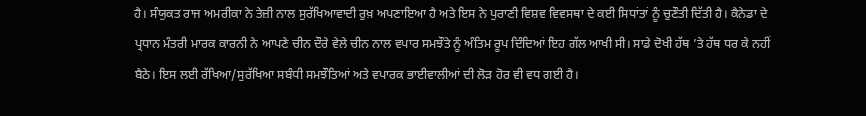ਹੈ। ਸੰਯੁਕਤ ਰਾਜ ਅਮਰੀਕਾ ਨੇ ਤੇਜ਼ੀ ਨਾਲ ਸੁਰੱਖਿਆਵਾਦੀ ਰੁਖ਼ ਅਪਣਾਇਆ ਹੈ ਅਤੇ ਇਸ ਨੇ ਪੁਰਾਣੀ ਵਿਸ਼ਵ ਵਿਵਸਥਾ ਦੇ ਕਈ ਸਿਧਾਂਤਾਂ ਨੂੰ ਚੁਣੌਤੀ ਦਿੱਤੀ ਹੈ। ਕੈਨੇਡਾ ਦੇ ਪ੍ਰਧਾਨ ਮੰਤਰੀ ਮਾਰਕ ਕਾਰਨੀ ਨੇ ਆਪਣੇ ਚੀਨ ਦੌਰੇ ਵੇਲੇ ਚੀਨ ਨਾਲ ਵਪਾਰ ਸਮਝੌਤੇ ਨੂੰ ਅੰਤਿਮ ਰੂਪ ਦਿੰਦਿਆਂ ਇਹ ਗੱਲ ਆਖੀ ਸੀ। ਸਾਡੇ ਦੋਖੀ ਹੱਥ ’ਤੇ ਹੱਥ ਧਰ ਕੇ ਨਹੀਂ ਬੈਠੇ। ਇਸ ਲਈ ਰੱਖਿਆ/ਸੁਰੱਖਿਆ ਸਬੰਧੀ ਸਮਝੌਤਿਆਂ ਅਤੇ ਵਪਾਰਕ ਭਾਈਵਾਲੀਆਂ ਦੀ ਲੋੜ ਹੋਰ ਵੀ ਵਧ ਗਈ ਹੈ।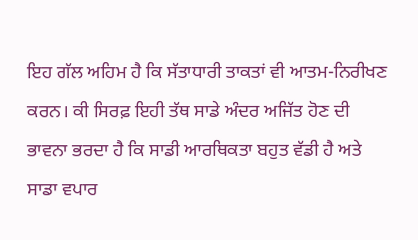ਇਹ ਗੱਲ ਅਹਿਮ ਹੈ ਕਿ ਸੱਤਾਧਾਰੀ ਤਾਕਤਾਂ ਵੀ ਆਤਮ-ਨਿਰੀਖਣ ਕਰਨ। ਕੀ ਸਿਰਫ਼ ਇਹੀ ਤੱਥ ਸਾਡੇ ਅੰਦਰ ਅਜਿੱਤ ਹੋਣ ਦੀ ਭਾਵਨਾ ਭਰਦਾ ਹੈ ਕਿ ਸਾਡੀ ਆਰਥਿਕਤਾ ਬਹੁਤ ਵੱਡੀ ਹੈ ਅਤੇ ਸਾਡਾ ਵਪਾਰ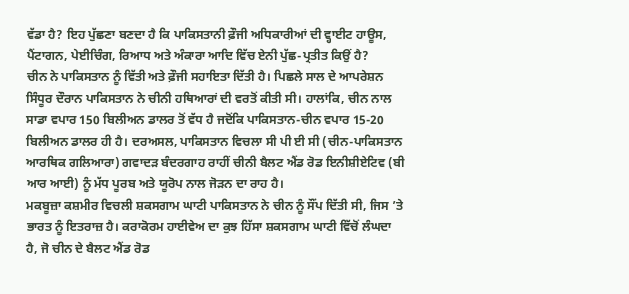ਵੱਡਾ ਹੈ? ਇਹ ਪੁੱਛਣਾ ਬਣਦਾ ਹੈ ਕਿ ਪਾਕਿਸਤਾਨੀ ਫ਼ੌਜੀ ਅਧਿਕਾਰੀਆਂ ਦੀ ਵ੍ਹਾਈਟ ਹਾਊਸ, ਪੈਂਟਾਗਨ, ਪੇਈਚਿੰਗ, ਰਿਆਧ ਅਤੇ ਅੰਕਾਰਾ ਆਦਿ ਵਿੱਚ ਏਨੀ ਪੁੱਛ-ਪ੍ਰਤੀਤ ਕਿਉਂ ਹੈ?
ਚੀਨ ਨੇ ਪਾਕਿਸਤਾਨ ਨੂੰ ਵਿੱਤੀ ਅਤੇ ਫ਼ੌਜੀ ਸਹਾਇਤਾ ਦਿੱਤੀ ਹੈ। ਪਿਛਲੇ ਸਾਲ ਦੇ ਆਪਰੇਸ਼ਨ ਸਿੰਧੂਰ ਦੌਰਾਨ ਪਾਕਿਸਤਾਨ ਨੇ ਚੀਨੀ ਹਥਿਆਰਾਂ ਦੀ ਵਰਤੋਂ ਕੀਤੀ ਸੀ। ਹਾਲਾਂਕਿ, ਚੀਨ ਨਾਲ ਸਾਡਾ ਵਪਾਰ 150 ਬਿਲੀਅਨ ਡਾਲਰ ਤੋਂ ਵੱਧ ਹੈ ਜਦੋਂਕਿ ਪਾਕਿਸਤਾਨ-ਚੀਨ ਵਪਾਰ 15-20 ਬਿਲੀਅਨ ਡਾਲਰ ਹੀ ਹੈ। ਦਰਅਸਲ, ਪਾਕਿਸਤਾਨ ਵਿਚਲਾ ਸੀ ਪੀ ਈ ਸੀ (ਚੀਨ-ਪਾਕਿਸਤਾਨ ਆਰਥਿਕ ਗਲਿਆਰਾ) ਗਵਾਦੜ ਬੰਦਰਗਾਹ ਰਾਹੀਂ ਚੀਨੀ ਬੈਲਟ ਐਂਡ ਰੋਡ ਇਨੀਸ਼ੀਏਟਿਵ (ਬੀ ਆਰ ਆਈ) ਨੂੰ ਮੱਧ ਪੂਰਬ ਅਤੇ ਯੂਰੋਪ ਨਾਲ ਜੋੜਨ ਦਾ ਰਾਹ ਹੈ।
ਮਕਬੂਜ਼ਾ ਕਸ਼ਮੀਰ ਵਿਚਲੀ ਸ਼ਕਸਗਾਮ ਘਾਟੀ ਪਾਕਿਸਤਾਨ ਨੇ ਚੀਨ ਨੂੰ ਸੌਂਪ ਦਿੱਤੀ ਸੀ, ਜਿਸ ’ਤੇ ਭਾਰਤ ਨੂੰ ਇਤਰਾਜ਼ ਹੈ। ਕਰਾਕੋਰਮ ਹਾਈਵੇਅ ਦਾ ਕੁਝ ਹਿੱਸਾ ਸ਼ਕਸਗਾਮ ਘਾਟੀ ਵਿੱਚੋਂ ਲੰਘਦਾ ਹੈ, ਜੋ ਚੀਨ ਦੇ ਬੈਲਟ ਐਂਡ ਰੋਡ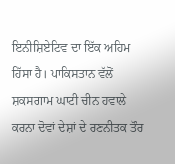ਇਨੀਸ਼ਿਏਟਿਵ ਦਾ ਇੱਕ ਅਹਿਮ ਹਿੱਸਾ ਹੈ। ਪਾਕਿਸਤਾਨ ਵੱਲੋਂ ਸ਼ਕਸਗਾਮ ਘਾਟੀ ਚੀਨ ਹਵਾਲੇ ਕਰਨਾ ਦੋਵਾਂ ਦੇਸ਼ਾਂ ਦੇ ਰਣਨੀਤਕ ਤੌਰ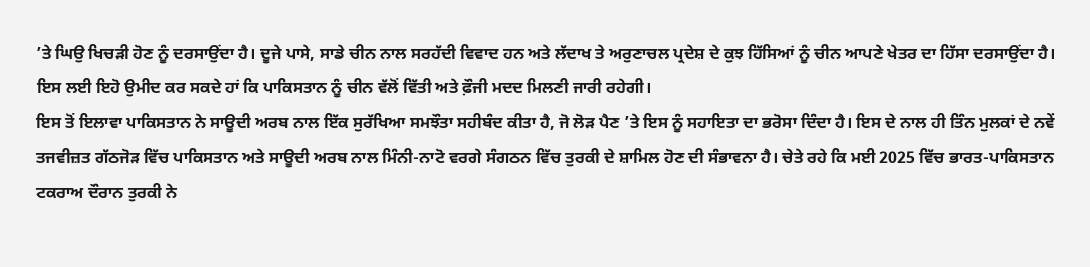’ਤੇ ਘਿਉ ਖਿਚੜੀ ਹੋਣ ਨੂੰ ਦਰਸਾਉਂਦਾ ਹੈ। ਦੂਜੇ ਪਾਸੇ, ਸਾਡੇ ਚੀਨ ਨਾਲ ਸਰਹੱਦੀ ਵਿਵਾਦ ਹਨ ਅਤੇ ਲੱਦਾਖ ਤੇ ਅਰੁਣਾਚਲ ਪ੍ਰਦੇਸ਼ ਦੇ ਕੁਝ ਹਿੱਸਿਆਂ ਨੂੰ ਚੀਨ ਆਪਣੇ ਖੇਤਰ ਦਾ ਹਿੱਸਾ ਦਰਸਾਉਂਦਾ ਹੈ। ਇਸ ਲਈ ਇਹੋ ਉਮੀਦ ਕਰ ਸਕਦੇ ਹਾਂ ਕਿ ਪਾਕਿਸਤਾਨ ਨੂੰ ਚੀਨ ਵੱਲੋਂ ਵਿੱਤੀ ਅਤੇ ਫ਼ੌਜੀ ਮਦਦ ਮਿਲਣੀ ਜਾਰੀ ਰਹੇਗੀ।
ਇਸ ਤੋਂ ਇਲਾਵਾ ਪਾਕਿਸਤਾਨ ਨੇ ਸਾਊਦੀ ਅਰਬ ਨਾਲ ਇੱਕ ਸੁਰੱਖਿਆ ਸਮਝੌਤਾ ਸਹੀਬੰਦ ਕੀਤਾ ਹੈ, ਜੋ ਲੋੜ ਪੈਣ ’ਤੇ ਇਸ ਨੂੰ ਸਹਾਇਤਾ ਦਾ ਭਰੋਸਾ ਦਿੰਦਾ ਹੈ। ਇਸ ਦੇ ਨਾਲ ਹੀ ਤਿੰਨ ਮੁਲਕਾਂ ਦੇ ਨਵੇਂ ਤਜਵੀਜ਼ਤ ਗੱਠਜੋੜ ਵਿੱਚ ਪਾਕਿਸਤਾਨ ਅਤੇ ਸਾਊਦੀ ਅਰਬ ਨਾਲ ਮਿੰਨੀ-ਨਾਟੋ ਵਰਗੇ ਸੰਗਠਨ ਵਿੱਚ ਤੁਰਕੀ ਦੇ ਸ਼ਾਮਿਲ ਹੋਣ ਦੀ ਸੰਭਾਵਨਾ ਹੈ। ਚੇਤੇ ਰਹੇ ਕਿ ਮਈ 2025 ਵਿੱਚ ਭਾਰਤ-ਪਾਕਿਸਤਾਨ ਟਕਰਾਅ ਦੌਰਾਨ ਤੁਰਕੀ ਨੇ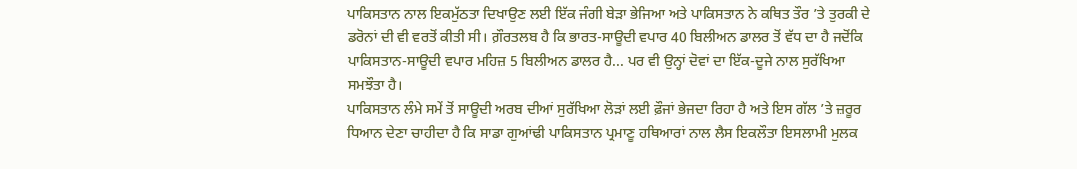ਪਾਕਿਸਤਾਨ ਨਾਲ ਇਕਮੁੱਠਤਾ ਦਿਖਾਉਣ ਲਈ ਇੱਕ ਜੰਗੀ ਬੇੜਾ ਭੇਜਿਆ ਅਤੇ ਪਾਕਿਸਤਾਨ ਨੇ ਕਥਿਤ ਤੌਰ ’ਤੇ ਤੁਰਕੀ ਦੇ ਡਰੋਨਾਂ ਦੀ ਵੀ ਵਰਤੋਂ ਕੀਤੀ ਸੀ। ਗ਼ੌਰਤਲਬ ਹੈ ਕਿ ਭਾਰਤ-ਸਾਊਦੀ ਵਪਾਰ 40 ਬਿਲੀਅਨ ਡਾਲਰ ਤੋਂ ਵੱਧ ਦਾ ਹੈ ਜਦੋਂਕਿ ਪਾਕਿਸਤਾਨ-ਸਾਊਦੀ ਵਪਾਰ ਮਹਿਜ਼ 5 ਬਿਲੀਅਨ ਡਾਲਰ ਹੈ... ਪਰ ਵੀ ਉਨ੍ਹਾਂ ਦੋਵਾਂ ਦਾ ਇੱਕ-ਦੂਜੇ ਨਾਲ ਸੁਰੱਖਿਆ ਸਮਝੌਤਾ ਹੈ।
ਪਾਕਿਸਤਾਨ ਲੰਮੇ ਸਮੇਂ ਤੋਂ ਸਾਊਦੀ ਅਰਬ ਦੀਆਂ ਸੁਰੱਖਿਆ ਲੋੜਾਂ ਲਈ ਫ਼ੌਜਾਂ ਭੇਜਦਾ ਰਿਹਾ ਹੈ ਅਤੇ ਇਸ ਗੱਲ ’ਤੇ ਜ਼ਰੂਰ ਧਿਆਨ ਦੇਣਾ ਚਾਹੀਦਾ ਹੈ ਕਿ ਸਾਡਾ ਗੁਆਂਢੀ ਪਾਕਿਸਤਾਨ ਪ੍ਰਮਾਣੂ ਹਥਿਆਰਾਂ ਨਾਲ ਲੈਸ ਇਕਲੌਤਾ ਇਸਲਾਮੀ ਮੁਲਕ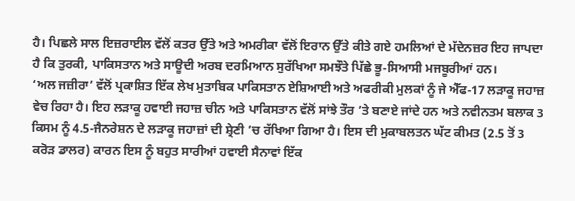ਹੈ। ਪਿਛਲੇ ਸਾਲ ਇਜ਼ਰਾਈਲ ਵੱਲੋਂ ਕਤਰ ਉੱਤੇ ਅਤੇ ਅਮਰੀਕਾ ਵੱਲੋਂ ਇਰਾਨ ਉੱਤੇ ਕੀਤੇ ਗਏ ਹਮਲਿਆਂ ਦੇ ਮੱਦੇਨਜ਼ਰ ਇਹ ਜਾਪਦਾ ਹੈ ਕਿ ਤੁਰਕੀ, ਪਾਕਿਸਤਾਨ ਅਤੇ ਸਾਊਦੀ ਅਰਬ ਦਰਮਿਆਨ ਸੁਰੱਖਿਆ ਸਮਝੌਤੇ ਪਿੱਛੇ ਭੂ-ਸਿਆਸੀ ਮਜਬੂਰੀਆਂ ਹਨ।
‘ਅਲ ਜਜ਼ੀਰਾ’ ਵੱਲੋਂ ਪ੍ਰਕਾਸ਼ਿਤ ਇੱਕ ਲੇਖ ਮੁਤਾਬਿਕ ਪਾਕਿਸਤਾਨ ਏਸ਼ਿਆਈ ਅਤੇ ਅਫਰੀਕੀ ਮੁਲਕਾਂ ਨੂੰ ਜੇ ਐੱਫ-17 ਲੜਾਕੂ ਜਹਾਜ਼ ਵੇਚ ਰਿਹਾ ਹੈ। ਇਹ ਲੜਾਕੂ ਹਵਾਈ ਜਹਾਜ਼ ਚੀਨ ਅਤੇ ਪਾਕਿਸਤਾਨ ਵੱਲੋਂ ਸਾਂਝੇ ਤੌਰ ’ਤੇ ਬਣਾਏ ਜਾਂਦੇ ਹਨ ਅਤੇ ਨਵੀਨਤਮ ਬਲਾਕ 3 ਕਿਸਮ ਨੂੰ 4.5-ਜੈਨਰੇਸ਼ਨ ਦੇ ਲੜਾਕੂ ਜਹਾਜ਼ਾਂ ਦੀ ਸ਼੍ਰੇਣੀ ’ਚ ਰੱਖਿਆ ਗਿਆ ਹੈ। ਇਸ ਦੀ ਮੁਕਾਬਲਤਨ ਘੱਟ ਕੀਮਤ (2.5 ਤੋਂ 3 ਕਰੋੜ ਡਾਲਰ) ਕਾਰਨ ਇਸ ਨੂੰ ਬਹੁਤ ਸਾਰੀਆਂ ਹਵਾਈ ਸੈਨਾਵਾਂ ਇੱਕ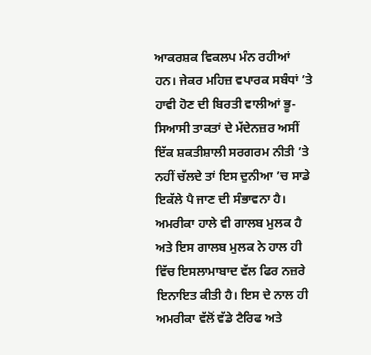ਆਕਰਸ਼ਕ ਵਿਕਲਪ ਮੰਨ ਰਹੀਆਂ ਹਨ। ਜੇਕਰ ਮਹਿਜ਼ ਵਪਾਰਕ ਸਬੰਧਾਂ ’ਤੇ ਹਾਵੀ ਹੋਣ ਦੀ ਬਿਰਤੀ ਵਾਲੀਆਂ ਭੂ-ਸਿਆਸੀ ਤਾਕਤਾਂ ਦੇ ਮੱਦੇਨਜ਼ਰ ਅਸੀਂ ਇੱਕ ਸ਼ਕਤੀਸ਼ਾਲੀ ਸਰਗਰਮ ਨੀਤੀ ’ਤੇ ਨਹੀਂ ਚੱਲਦੇ ਤਾਂ ਇਸ ਦੁਨੀਆ ’ਚ ਸਾਡੇ ਇਕੱਲੇ ਪੈ ਜਾਣ ਦੀ ਸੰਭਾਵਨਾ ਹੈ।
ਅਮਰੀਕਾ ਹਾਲੇ ਵੀ ਗਾਲਬ ਮੁਲਕ ਹੈ ਅਤੇ ਇਸ ਗਾਲਬ ਮੁਲਕ ਨੇ ਹਾਲ ਹੀ ਵਿੱਚ ਇਸਲਾਮਾਬਾਦ ਵੱਲ ਫਿਰ ਨਜ਼ਰੇ ਇਨਾਇਤ ਕੀਤੀ ਹੈ। ਇਸ ਦੇ ਨਾਲ ਹੀ ਅਮਰੀਕਾ ਵੱਲੋਂ ਵੱਡੇ ਟੈਰਿਫ ਅਤੇ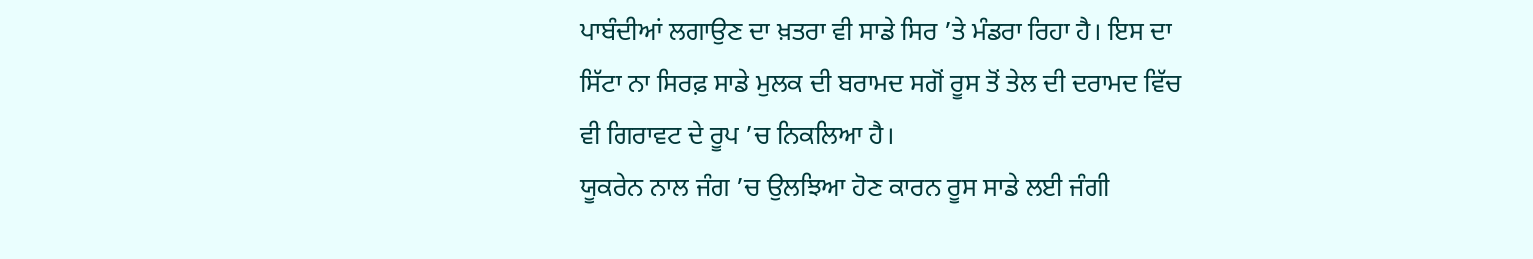ਪਾਬੰਦੀਆਂ ਲਗਾਉਣ ਦਾ ਖ਼ਤਰਾ ਵੀ ਸਾਡੇ ਸਿਰ ’ਤੇ ਮੰਡਰਾ ਰਿਹਾ ਹੈ। ਇਸ ਦਾ ਸਿੱਟਾ ਨਾ ਸਿਰਫ਼ ਸਾਡੇ ਮੁਲਕ ਦੀ ਬਰਾਮਦ ਸਗੋਂ ਰੂਸ ਤੋਂ ਤੇਲ ਦੀ ਦਰਾਮਦ ਵਿੱਚ ਵੀ ਗਿਰਾਵਟ ਦੇ ਰੂਪ ’ਚ ਨਿਕਲਿਆ ਹੈ।
ਯੂਕਰੇਨ ਨਾਲ ਜੰਗ ’ਚ ਉਲਝਿਆ ਹੋਣ ਕਾਰਨ ਰੂਸ ਸਾਡੇ ਲਈ ਜੰਗੀ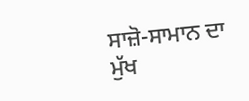ਸਾਜ਼ੋ-ਸਾਮਾਨ ਦਾ ਮੁੱਖ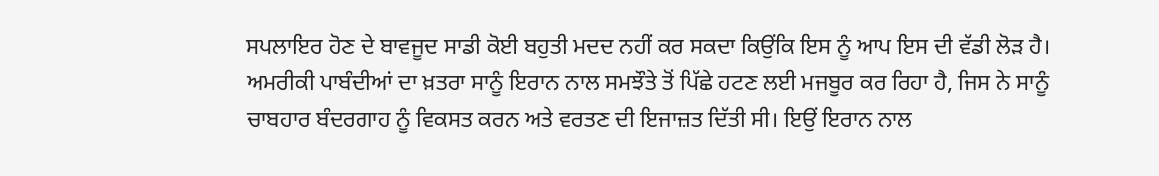ਸਪਲਾਇਰ ਹੋਣ ਦੇ ਬਾਵਜੂਦ ਸਾਡੀ ਕੋਈ ਬਹੁਤੀ ਮਦਦ ਨਹੀਂ ਕਰ ਸਕਦਾ ਕਿਉਂਕਿ ਇਸ ਨੂੰ ਆਪ ਇਸ ਦੀ ਵੱਡੀ ਲੋੜ ਹੈ। ਅਮਰੀਕੀ ਪਾਬੰਦੀਆਂ ਦਾ ਖ਼ਤਰਾ ਸਾਨੂੰ ਇਰਾਨ ਨਾਲ ਸਮਝੌਤੇ ਤੋਂ ਪਿੱਛੇ ਹਟਣ ਲਈ ਮਜਬੂਰ ਕਰ ਰਿਹਾ ਹੈ, ਜਿਸ ਨੇ ਸਾਨੂੰ ਚਾਬਹਾਰ ਬੰਦਰਗਾਹ ਨੂੰ ਵਿਕਸਤ ਕਰਨ ਅਤੇ ਵਰਤਣ ਦੀ ਇਜਾਜ਼ਤ ਦਿੱਤੀ ਸੀ। ਇਉਂ ਇਰਾਨ ਨਾਲ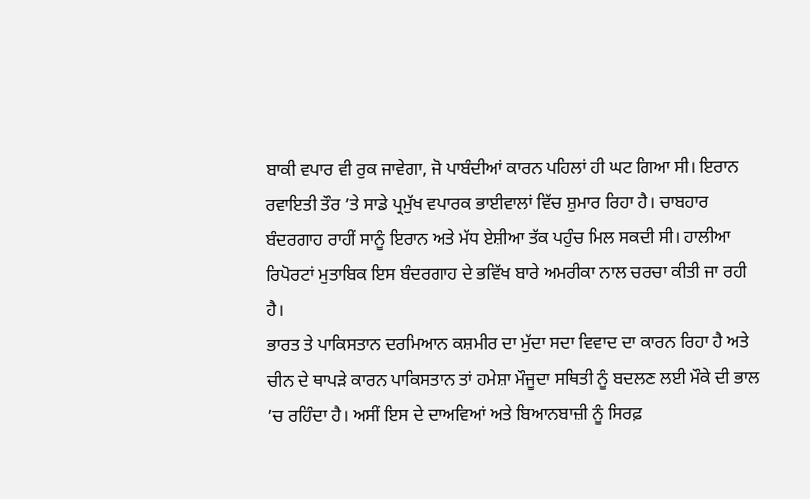ਬਾਕੀ ਵਪਾਰ ਵੀ ਰੁਕ ਜਾਵੇਗਾ, ਜੋ ਪਾਬੰਦੀਆਂ ਕਾਰਨ ਪਹਿਲਾਂ ਹੀ ਘਟ ਗਿਆ ਸੀ। ਇਰਾਨ ਰਵਾਇਤੀ ਤੌਰ ’ਤੇ ਸਾਡੇ ਪ੍ਰਮੁੱਖ ਵਪਾਰਕ ਭਾਈਵਾਲਾਂ ਵਿੱਚ ਸ਼ੁਮਾਰ ਰਿਹਾ ਹੈ। ਚਾਬਹਾਰ ਬੰਦਰਗਾਹ ਰਾਹੀਂ ਸਾਨੂੰ ਇਰਾਨ ਅਤੇ ਮੱਧ ਏਸ਼ੀਆ ਤੱਕ ਪਹੁੰਚ ਮਿਲ ਸਕਦੀ ਸੀ। ਹਾਲੀਆ ਰਿਪੋਰਟਾਂ ਮੁਤਾਬਿਕ ਇਸ ਬੰਦਰਗਾਹ ਦੇ ਭਵਿੱਖ ਬਾਰੇ ਅਮਰੀਕਾ ਨਾਲ ਚਰਚਾ ਕੀਤੀ ਜਾ ਰਹੀ ਹੈ।
ਭਾਰਤ ਤੇ ਪਾਕਿਸਤਾਨ ਦਰਮਿਆਨ ਕਸ਼ਮੀਰ ਦਾ ਮੁੱਦਾ ਸਦਾ ਵਿਵਾਦ ਦਾ ਕਾਰਨ ਰਿਹਾ ਹੈ ਅਤੇ ਚੀਨ ਦੇ ਥਾਪੜੇ ਕਾਰਨ ਪਾਕਿਸਤਾਨ ਤਾਂ ਹਮੇਸ਼ਾ ਮੌਜੂਦਾ ਸਥਿਤੀ ਨੂੰ ਬਦਲਣ ਲਈ ਮੌਕੇ ਦੀ ਭਾਲ ’ਚ ਰਹਿੰਦਾ ਹੈ। ਅਸੀਂ ਇਸ ਦੇ ਦਾਅਵਿਆਂ ਅਤੇ ਬਿਆਨਬਾਜ਼ੀ ਨੂੰ ਸਿਰਫ਼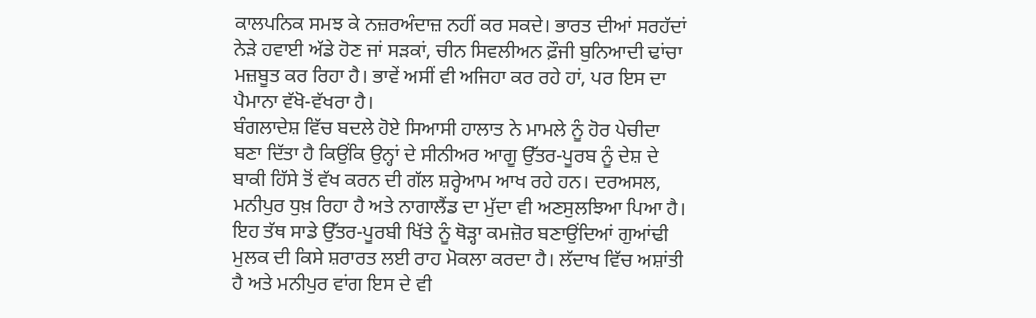ਕਾਲਪਨਿਕ ਸਮਝ ਕੇ ਨਜ਼ਰਅੰਦਾਜ਼ ਨਹੀਂ ਕਰ ਸਕਦੇ। ਭਾਰਤ ਦੀਆਂ ਸਰਹੱਦਾਂ ਨੇੜੇ ਹਵਾਈ ਅੱਡੇ ਹੋਣ ਜਾਂ ਸੜਕਾਂ, ਚੀਨ ਸਿਵਲੀਅਨ ਫ਼ੌਜੀ ਬੁਨਿਆਦੀ ਢਾਂਚਾ ਮਜ਼ਬੂਤ ਕਰ ਰਿਹਾ ਹੈ। ਭਾਵੇਂ ਅਸੀਂ ਵੀ ਅਜਿਹਾ ਕਰ ਰਹੇ ਹਾਂ, ਪਰ ਇਸ ਦਾ ਪੈਮਾਨਾ ਵੱਖੋ-ਵੱਖਰਾ ਹੈ।
ਬੰਗਲਾਦੇਸ਼ ਵਿੱਚ ਬਦਲੇ ਹੋਏ ਸਿਆਸੀ ਹਾਲਾਤ ਨੇ ਮਾਮਲੇ ਨੂੰ ਹੋਰ ਪੇਚੀਦਾ ਬਣਾ ਦਿੱਤਾ ਹੈ ਕਿਉਂਕਿ ਉਨ੍ਹਾਂ ਦੇ ਸੀਨੀਅਰ ਆਗੂ ਉੱਤਰ-ਪੂਰਬ ਨੂੰ ਦੇਸ਼ ਦੇ ਬਾਕੀ ਹਿੱਸੇ ਤੋਂ ਵੱਖ ਕਰਨ ਦੀ ਗੱਲ ਸ਼ਰ੍ਹੇਆਮ ਆਖ ਰਹੇ ਹਨ। ਦਰਅਸਲ, ਮਨੀਪੁਰ ਧੁਖ਼ ਰਿਹਾ ਹੈ ਅਤੇ ਨਾਗਾਲੈਂਡ ਦਾ ਮੁੱਦਾ ਵੀ ਅਣਸੁਲਝਿਆ ਪਿਆ ਹੈ। ਇਹ ਤੱਥ ਸਾਡੇ ਉੱਤਰ-ਪੂਰਬੀ ਖਿੱਤੇ ਨੂੰ ਥੋੜ੍ਹਾ ਕਮਜ਼ੋਰ ਬਣਾਉਂਦਿਆਂ ਗੁਆਂਢੀ ਮੁਲਕ ਦੀ ਕਿਸੇ ਸ਼ਰਾਰਤ ਲਈ ਰਾਹ ਮੋਕਲਾ ਕਰਦਾ ਹੈ। ਲੱਦਾਖ ਵਿੱਚ ਅਸ਼ਾਂਤੀ ਹੈ ਅਤੇ ਮਨੀਪੁਰ ਵਾਂਗ ਇਸ ਦੇ ਵੀ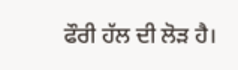ਫੌਰੀ ਹੱਲ ਦੀ ਲੋੜ ਹੈ।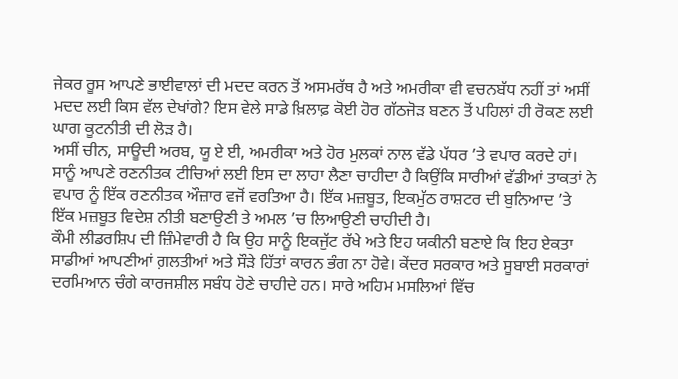ਜੇਕਰ ਰੂਸ ਆਪਣੇ ਭਾਈਵਾਲਾਂ ਦੀ ਮਦਦ ਕਰਨ ਤੋਂ ਅਸਮਰੱਥ ਹੈ ਅਤੇ ਅਮਰੀਕਾ ਵੀ ਵਚਨਬੱਧ ਨਹੀਂ ਤਾਂ ਅਸੀਂ ਮਦਦ ਲਈ ਕਿਸ ਵੱਲ ਦੇਖਾਂਗੇ? ਇਸ ਵੇਲੇ ਸਾਡੇ ਖ਼ਿਲਾਫ਼ ਕੋਈ ਹੋਰ ਗੱਠਜੋੜ ਬਣਨ ਤੋਂ ਪਹਿਲਾਂ ਹੀ ਰੋਕਣ ਲਈ ਘਾਗ ਕੂਟਨੀਤੀ ਦੀ ਲੋੜ ਹੈ।
ਅਸੀਂ ਚੀਨ, ਸਾਊਦੀ ਅਰਬ, ਯੂ ਏ ਈ, ਅਮਰੀਕਾ ਅਤੇ ਹੋਰ ਮੁਲਕਾਂ ਨਾਲ ਵੱਡੇ ਪੱਧਰ ’ਤੇ ਵਪਾਰ ਕਰਦੇ ਹਾਂ। ਸਾਨੂੰ ਆਪਣੇ ਰਣਨੀਤਕ ਟੀਚਿਆਂ ਲਈ ਇਸ ਦਾ ਲਾਹਾ ਲੈਣਾ ਚਾਹੀਦਾ ਹੈ ਕਿਉਂਕਿ ਸਾਰੀਆਂ ਵੱਡੀਆਂ ਤਾਕਤਾਂ ਨੇ ਵਪਾਰ ਨੂੰ ਇੱਕ ਰਣਨੀਤਕ ਔਜ਼ਾਰ ਵਜੋਂ ਵਰਤਿਆ ਹੈ। ਇੱਕ ਮਜ਼ਬੂਤ, ਇਕਮੁੱਠ ਰਾਸ਼ਟਰ ਦੀ ਬੁਨਿਆਦ ’ਤੇ ਇੱਕ ਮਜ਼ਬੂਤ ਵਿਦੇਸ਼ ਨੀਤੀ ਬਣਾਉਣੀ ਤੇ ਅਮਲ ’ਚ ਲਿਆਉਣੀ ਚਾਹੀਦੀ ਹੈ।
ਕੌਮੀ ਲੀਡਰਸ਼ਿਪ ਦੀ ਜ਼ਿੰਮੇਵਾਰੀ ਹੈ ਕਿ ਉਹ ਸਾਨੂੰ ਇਕਜੁੱਟ ਰੱਖੇ ਅਤੇ ਇਹ ਯਕੀਨੀ ਬਣਾਏ ਕਿ ਇਹ ਏਕਤਾ ਸਾਡੀਆਂ ਆਪਣੀਆਂ ਗ਼ਲਤੀਆਂ ਅਤੇ ਸੌੜੇ ਹਿੱਤਾਂ ਕਾਰਨ ਭੰਗ ਨਾ ਹੋਵੇ। ਕੇਂਦਰ ਸਰਕਾਰ ਅਤੇ ਸੂਬਾਈ ਸਰਕਾਰਾਂ ਦਰਮਿਆਨ ਚੰਗੇ ਕਾਰਜਸ਼ੀਲ ਸਬੰਧ ਹੋਣੇ ਚਾਹੀਦੇ ਹਨ। ਸਾਰੇ ਅਹਿਮ ਮਸਲਿਆਂ ਵਿੱਚ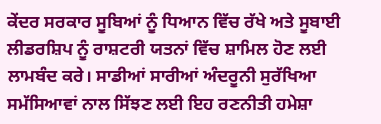ਕੇਂਦਰ ਸਰਕਾਰ ਸੂਬਿਆਂ ਨੂੰ ਧਿਆਨ ਵਿੱਚ ਰੱਖੇ ਅਤੇ ਸੂਬਾਈ ਲੀਡਰਸ਼ਿਪ ਨੂੰ ਰਾਸ਼ਟਰੀ ਯਤਨਾਂ ਵਿੱਚ ਸ਼ਾਮਿਲ ਹੋਣ ਲਈ ਲਾਮਬੰਦ ਕਰੇ। ਸਾਡੀਆਂ ਸਾਰੀਆਂ ਅੰਦਰੂਨੀ ਸੁਰੱਖਿਆ ਸਮੱਸਿਆਵਾਂ ਨਾਲ ਸਿੱਝਣ ਲਈ ਇਹ ਰਣਨੀਤੀ ਹਮੇਸ਼ਾ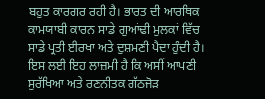ਬਹੁਤ ਕਾਰਗਰ ਰਹੀ ਹੈ। ਭਾਰਤ ਦੀ ਆਰਥਿਕ ਕਾਮਯਾਬੀ ਕਾਰਨ ਸਾਡੇ ਗੁਆਂਢੀ ਮੁਲਕਾਂ ਵਿੱਚ ਸਾਡੇ ਪ੍ਰਤੀ ਈਰਖਾ ਅਤੇ ਦੁਸ਼ਮਣੀ ਪੈਦਾ ਹੁੰਦੀ ਹੈ। ਇਸ ਲਈ ਇਹ ਲਾਜ਼ਮੀ ਹੈ ਕਿ ਅਸੀਂ ਆਪਣੀ ਸੁਰੱਖਿਆ ਅਤੇ ਰਣਨੀਤਕ ਗੱਠਜੋੜ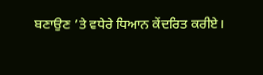ਬਣਾਉਣ ’ਤੇ ਵਧੇਰੇ ਧਿਆਨ ਕੇਂਦਰਿਤ ਕਰੀਏ।